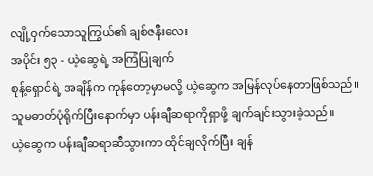လျို့ဝှက်သောသူကြွယ်၏ ချစ်ဇနီးလေး
အပိုင်း ၅၃ - ယဲ့ဆွေရဲ့ အကြံပြုချက်
စုန့်ရှောင်ရဲ့ အချိန်က ကုန်တော့မှာမလို့ ယဲ့ဆွေက အမြန်လုပ်နေတာဖြစ်သည်။ သူမဓာတ်ပုံရိုက်ပြီးနောက်မှာ ပန်းချီဆရာကိုရှာဖို့ ချက်ချင်းသွားခဲ့သည်။
ယဲ့ဆွေက ပန်းချီဆရာဆီသွားကာ ထိုင်ချလိုက်ပြီး ချန်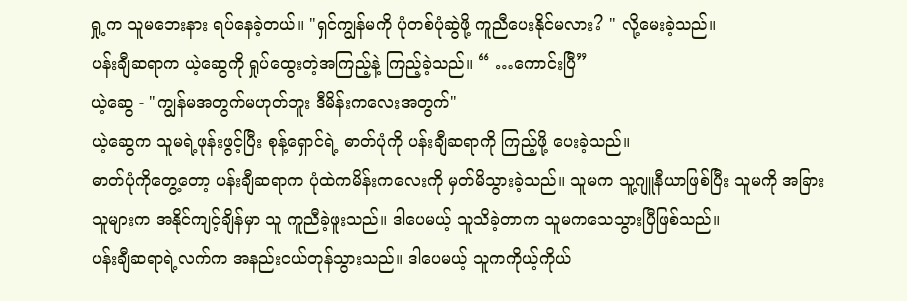ရှု့က သူမဘေးနား ရပ်နေခဲ့တယ်။ "ရှင်ကျွန်မကို ပုံတစ်ပုံဆွဲဖို့ ကူညီပေးနိုင်မလား? " လို့မေးခဲ့သည်။
ပန်းချီဆရာက ယဲ့ဆွေကို ရှုပ်ထွေးတဲ့အကြည့်နဲ့ ကြည့်ခဲ့သည်။ “ …ကောင်းပြီ”
ယဲ့ဆွေ - "ကျွန်မအတွက်မဟုတ်ဘူး ဒီမိန်းကလေးအတွက်"
ယဲ့ဆွေက သူမရဲ့ဖုန်းဖွင့်ပြီး စုန့်ရှောင်ရဲ့ ဓာတ်ပုံကို ပန်းချီဆရာကို ကြည့်ဖို့ ပေးခဲ့သည်။
ဓာတ်ပုံကိုတွေ့တော့ ပန်းချီဆရာက ပုံထဲကမိန်းကလေးကို မှတ်မိသွားခဲ့သည်။ သူမက သူ့ဂျူနီယာဖြစ်ပြီး သူမကို အခြားသူများက အနိုင်ကျင့်ချိန်မှာ သူ ကူညီခဲ့ဖူးသည်။ ဒါပေမယ့် သူသိခဲ့တာက သူမကသေသွားပြီဖြစ်သည်။
ပန်းချီဆရာရဲ့လက်က အနည်းငယ်တုန်သွားသည်။ ဒါပေမယ့် သူကကိုယ့်ကိုယ်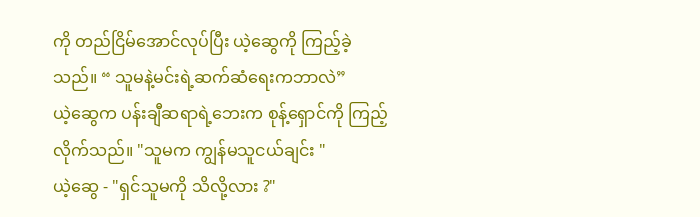ကို တည်ငြိမ်အောင်လုပ်ပြီး ယဲ့ဆွေကို ကြည့်ခဲ့သည်။ “ သူမနဲ့မင်းရဲ့ဆက်ဆံရေးကဘာလဲ”
ယဲ့ဆွေက ပန်းချီဆရာရဲ့ဘေးက စုန့်ရှောင်ကို ကြည့်လိုက်သည်။ "သူမက ကျွန်မသူငယ်ချင်း "
ယဲ့ဆွေ - "ရှင်သူမကို သိလို့လား ?"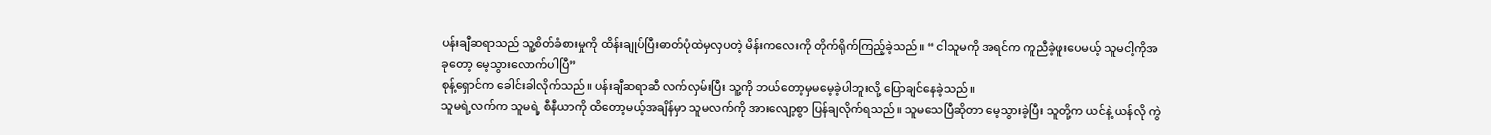ပန်းချီဆရာသည် သူ့စိတ်ခံစားမှုကို ထိန်းချုပ်ပြီးဓာတ်ပုံထဲမှလှပတဲ့ မိန်းကလေးကို တိုက်ရိုက်ကြည့်ခဲ့သည်။ “ ငါသူမကို အရင်က ကူညီခဲ့ဖူးပေမယ့် သူမငါ့ကိုအခုတော့ မေ့သွားလောက်ပါပြီ”
စုန့်ရှောင်က ခေါင်းခါလိုက်သည်။ ပန်းချီဆရာဆီ လက်လှမ်းပြီး သူ့ကို ဘယ်တော့မှမမေ့ခဲ့ပါဘူးလို့ ပြောချင်နေခဲ့သည်။
သူမရဲ့လက်က သူမရဲ့ စီနီယာကို ထိတော့မယ့်အချိန်မှာ သူမလက်ကို အားလျော့စွာ ပြန်ချလိုက်ရသည်။ သူမသေပြီဆိုတာ မေ့သွားခဲ့ပြီး သူတို့က ယင်နဲ့ ယန်လို ကွဲ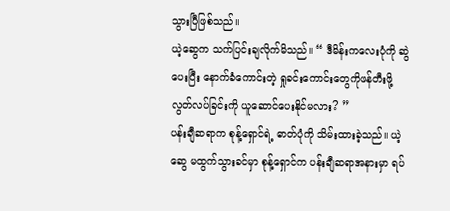သွားပြီဖြစ်သည်။
ယဲ့ဆွေက သက်ပြင်းချလိုက်မိသည်။ “ ဒီမိန်းကလေးပုံကို ဆွဲပေးပြီး နောက်ခံကောင်းတဲ့ ရှုခင်းကောင်းတွေကိုဖန်တီးဖို့ လွတ်လပ်ခြင်းကို ယူဆောင်ပေးနိုင်မလား? ”
ပန်းချီဆရာက စုန့်ရှောင်ရဲ့ ဓာတ်ပုံကို သိမ်းထားခဲ့သည်။ ယဲ့ဆွေ မထွက်သွားခင်မှာ စုန့်ရှောင်က ပန်းချီဆရာအနားမှာ ရပ်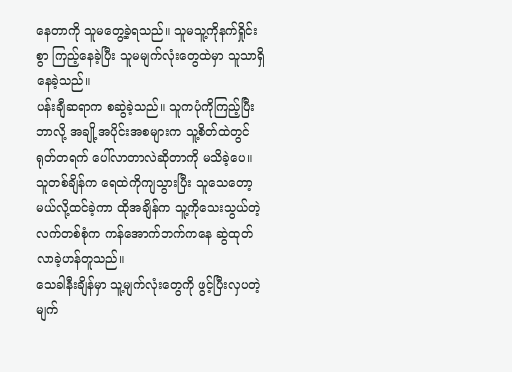နေတာကို သူမတွေ့ခဲ့ရသည်။ သူမသူ့ကိုနက်ရှိုင်းစွာ ကြည့်နေခဲ့ပြီး သူမမျက်လုံးတွေထဲမှာ သူသာရှိနေခဲ့သည်။
ပန်းချီဆရာက စဆွဲခဲ့သည်။ သူကပုံကိုကြည့်ပြီး ဘာလို့ အချို့အပိုင်းအစများက သူ့စိတ်ထဲတွင်ရုတ်တရက် ပေါ်လာတာလဲဆိုတာကို မသိခဲ့ပေ။
သူတစ်ချိန်က ရေထဲကိုကျသွားပြီး သူသေတော့မယ်လို့ထင်ခဲ့ကာ ထိုအချိန်က သူ့ကိုသေးသွယ်တဲ့ လက်တစ်စုံက ကန်အောက်ဘက်ကနေ ဆွဲထုတ်လာခဲ့ဟန်တူသည်။
သေခါနီးချိန်မှာ သူ့မျက်လုံးတွေကို ဖွင့်ပြီးလှပတဲ့ မျက်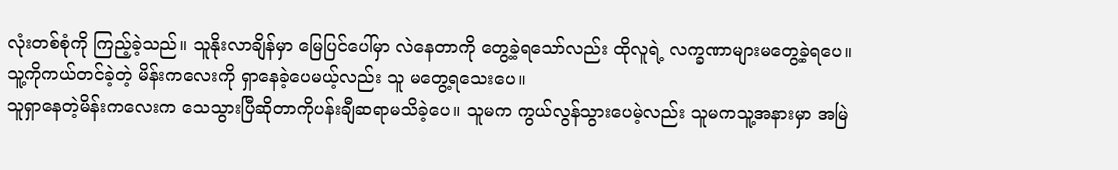လုံးတစ်စုံကို ကြည့်ခဲ့သည်။ သူနိုးလာချိန်မှာ မြေပြင်ပေါ်မှာ လဲနေတာကို တွေ့ခဲ့ရသော်လည်း ထိုလူရဲ့ လက္ခဏာများမတွေ့ခဲ့ရပေ။
သူ့ကိုကယ်တင်ခဲ့တဲ့ မိန်းကလေးကို ရှာနေခဲ့ပေမယ့်လည်း သူ မတွေ့ရသေးပေ။
သူရှာနေတဲ့မိန်းကလေးက သေသွားပြီဆိုတာကိုပန်းချီဆရာမသိခဲ့ပေ။ သူမက ကွယ်လွန်သွားပေမဲ့လည်း သူမကသူ့အနားမှာ အမြဲ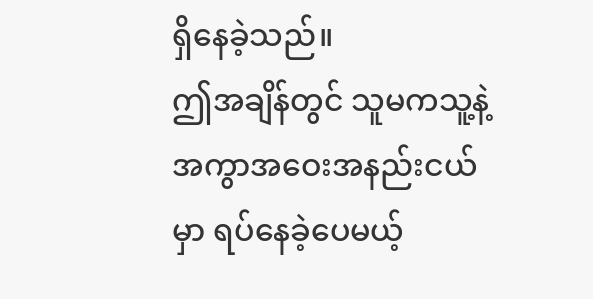ရှိနေခဲ့သည်။
ဤအချိန်တွင် သူမကသူ့နဲ့ အကွာအဝေးအနည်းငယ်မှာ ရပ်နေခဲ့ပေမယ့်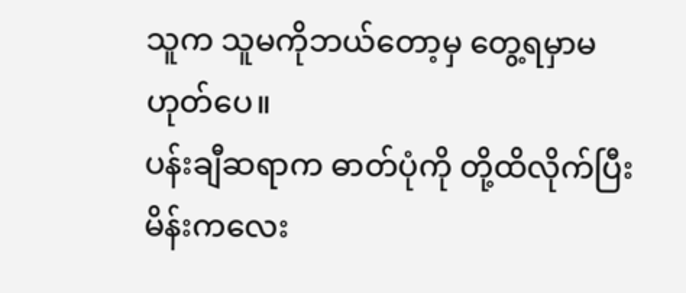သူက သူမကိုဘယ်တော့မှ တွေ့ရမှာမဟုတ်ပေ။
ပန်းချီဆရာက ဓာတ်ပုံကို တို့ထိလိုက်ပြီး မိန်းကလေး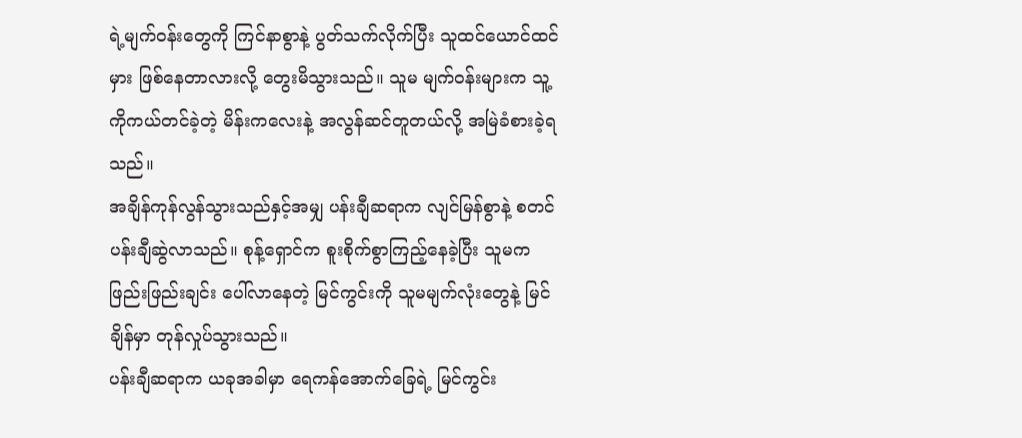ရဲ့မျက်ဝန်းတွေကို ကြင်နာစွာနဲ့ ပွတ်သက်လိုက်ပြီး သူထင်ယောင်ထင်မှား ဖြစ်နေတာလားလို့ တွေးမိသွားသည်။ သူမ မျက်ဝန်းများက သူ့ကိုကယ်တင်ခဲ့တဲ့ မိန်းကလေးနဲ့ အလွန်ဆင်တူတယ်လို့ အမြဲခံစားခဲ့ရသည်။
အချိန်ကုန်လွန်သွားသည်နှင့်အမျှ ပန်းချီဆရာက လျင်မြန်စွာနဲ့ စတင်ပန်းချီဆွဲလာသည်။ စုန့်ရှောင်က စူးစိုက်စွာကြည့်နေခဲ့ပြီး သူမက ဖြည်းဖြည်းချင်း ပေါ်လာနေတဲ့ မြင်ကွင်းကို သူမမျက်လုံးတွေနဲ့ မြင်ချိန်မှာ တုန်လှုပ်သွားသည်။
ပန်းချီဆရာက ယခုအခါမှာ ရေကန်အောက်ခြေရဲ့ မြင်ကွင်း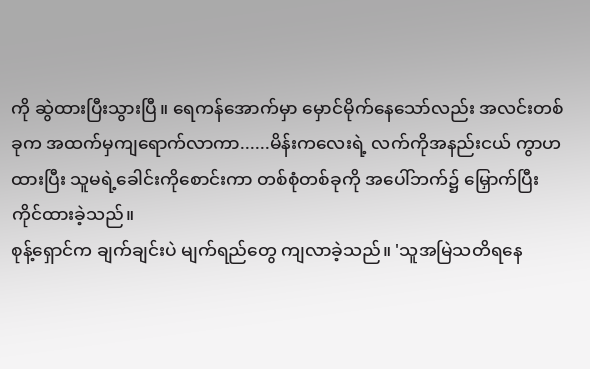ကို ဆွဲထားပြီးသွားပြီ။ ရေကန်အောက်မှာ မှောင်မိုက်နေသော်လည်း အလင်းတစ်ခုက အထက်မှကျရောက်လာကာ......မိန်းကလေးရဲ့ လက်ကိုအနည်းငယ် ကွာဟထားပြီး သူမရဲ့ခေါင်းကိုစောင်းကာ တစ်စုံတစ်ခုကို အပေါ်ဘက်၌ မြှောက်ပြီးကိုင်ထားခဲ့သည်။
စုန့်ရှောင်က ချက်ချင်းပဲ မျက်ရည်တွေ ကျလာခဲ့သည်။ 'သူအမြဲသတိရနေ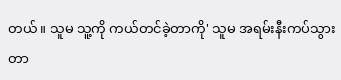တယ်။ သူမ သူ့ကို ကယ်တင်ခဲ့တာကို' သူမ အရမ်းနီးကပ်သွားတာ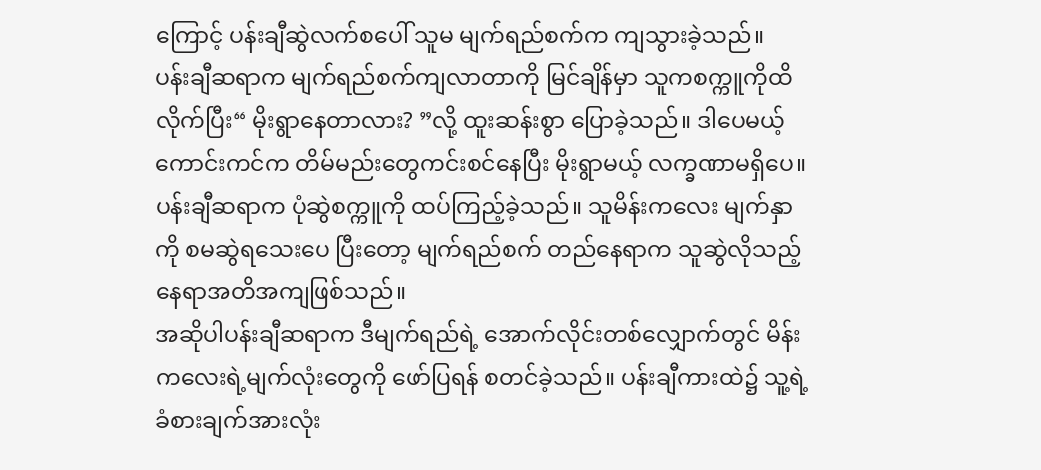ကြောင့် ပန်းချီဆွဲလက်စပေါ် သူမ မျက်ရည်စက်က ကျသွားခဲ့သည်။
ပန်းချီဆရာက မျက်ရည်စက်ကျလာတာကို မြင်ချိန်မှာ သူကစက္ကူကိုထိလိုက်ပြီး“ မိုးရွာနေတာလား? ”လို့ ထူးဆန်းစွာ ပြောခဲ့သည်။ ဒါပေမယ့် ကောင်းကင်က တိမ်မည်းတွေကင်းစင်နေပြီး မိုးရွာမယ့် လက္ခဏာမရှိပေ။
ပန်းချီဆရာက ပုံဆွဲစက္ကူကို ထပ်ကြည့်ခဲ့သည်။ သူမိန်းကလေး မျက်နှာကို စမဆွဲရသေးပေ ပြီးတော့ မျက်ရည်စက် တည်နေရာက သူဆွဲလိုသည့်နေရာအတိအကျဖြစ်သည်။
အဆိုပါပန်းချီဆရာက ဒီမျက်ရည်ရဲ့ အောက်လိုင်းတစ်လျှောက်တွင် မိန်းကလေးရဲ့မျက်လုံးတွေကို ဖော်ပြရန် စတင်ခဲ့သည်။ ပန်းချီကားထဲ၌ သူ့ရဲ့ခံစားချက်အားလုံး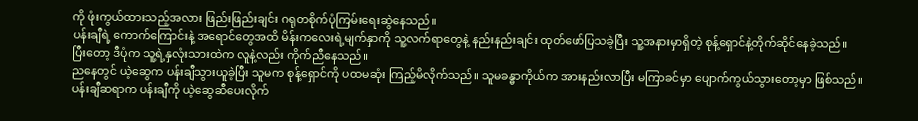ကို ဖုံးကွယ်ထားသည့်အလား ဖြည်းဖြည်းချင်း ဂရုတစိုက်ပုံကြမ်းရေးဆွဲနေသည်။
ပန်းချီရဲ့ ကောက်ကြောင်းနဲ့ အရောင်တွေအထိ မိန်းကလေးရဲ့မျက်နှာကို သူ့လက်ရာတွေနဲ့ နည်းနည်းချင်း ထုတ်ဖော်ပြသခဲ့ပြီး သူ့အနားမှာရှိတဲ့ စုန့်ရှောင်နဲ့တိုက်ဆိုင်နေခဲ့သည်။
ပြီးတော့ ဒီပုံက သူ့ရဲ့နှလုံးသားထဲက လူနဲ့လည်း ကိုက်ညီနေသည်။
ညနေတွင် ယဲ့ဆွေက ပန်းချီသွားယူခဲ့ပြီး သူမက စုန့်ရှောင်ကို ပထမဆုံး ကြည့်မိလိုက်သည်။ သူမခန္ဓာကိုယ်က အားနည်းလာပြီး မကြာခင်မှာ ပျောက်ကွယ်သွားတော့မှာ ဖြစ်သည်။
ပန်းချီဆရာက ပန်းချီကို ယဲ့ဆွေဆီပေးလိုက်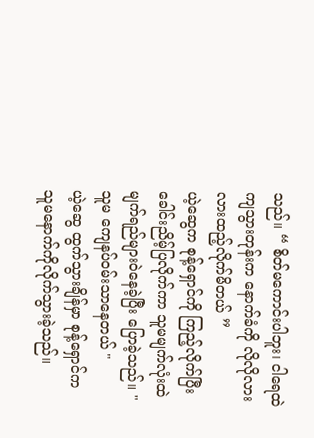သည်။ “ စိတ်မကောင်းပါဘူး၊ ငါရေထဲကျသွားတုန်းက နောက်ခံကို လိုလိုလားလားထည့်လိုက်မိတယ် ”
ယဲ့ဆွေက စုန့်ရှောင်ကို ကြည့်လိုက်ပြီး ခေါင်းညိမ့်ပြလိုက်ကာ သူမမျက်လုံးထဲ မျက်ရည်များဝဲနေခဲ့ပြီး ပြောခဲ့သည်။ " သူမ ကျေနပ်ဝမ်းသာနေတယ် "
ယဲ့ဆွေ ထွက်သွားချိန်မှာ စုန့်ရှောင်က သူမနောက်ကိုလိုက်သွားခဲ့သည်။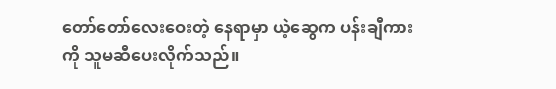တော်တော်လေးဝေးတဲ့ နေရာမှာ ယဲ့ဆွေက ပန်းချီကားကို သူမဆီပေးလိုက်သည်။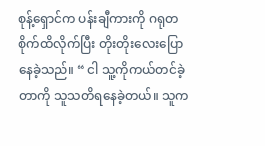စုန့်ရှောင်က ပန်းချီကားကို ဂရုတစိုက်ထိလိုက်ပြီး တိုးတိုးလေးပြောနေခဲ့သည်။ “ ငါ သူ့ကိုကယ်တင်ခဲ့တာကို သူသတိရနေခဲ့တယ်။ သူက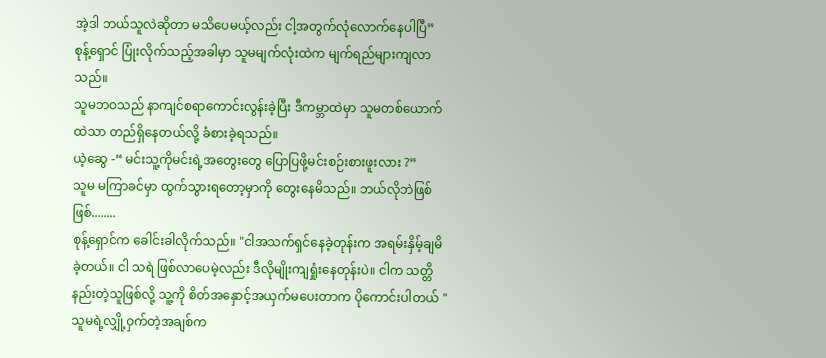အဲ့ဒါ ဘယ်သူလဲဆိုတာ မသိပေမယ့်လည်း ငါ့အတွက်လုံလောက်နေပါပြီ”
စုန့်ရှောင် ပြုံးလိုက်သည့်အခါမှာ သူမမျက်လုံးထဲက မျက်ရည်များကျလာသည်။
သူမဘဝသည် နာကျင်စရာကောင်းလွန်းခဲ့ပြီး ဒီကမ္ဘာထဲမှာ သူမတစ်ယောက်ထဲသာ တည်ရှိနေတယ်လို့ ခံစားခဲ့ရသည်။
ယဲ့ဆွေ -“ မင်းသူ့ကိုမင်းရဲ့အတွေးတွေ ပြောပြဖို့မင်းစဉ်းစားဖူးလား ?”
သူမ မကြာခင်မှာ ထွက်သွားရတော့မှာကို တွေးနေမိသည်။ ဘယ်လိုဘဲဖြစ်ဖြစ်........
စုန့်ရှောင်က ခေါင်းခါလိုက်သည်။ "ငါအသက်ရှင်နေခဲ့တုန်းက အရမ်းနှိမ့်ချမိခဲ့တယ်။ ငါ သရဲ ဖြစ်လာပေမဲ့လည်း ဒီလိုမျိုးကျရှုံးနေတုန်းပဲ။ ငါက သတ္တိနည်းတဲ့သူဖြစ်လို့ သူ့ကို စိတ်အနှောင့်အယှက်မပေးတာက ပိုကောင်းပါတယ် "
သူမရဲ့လျှို့ဝှက်တဲ့အချစ်က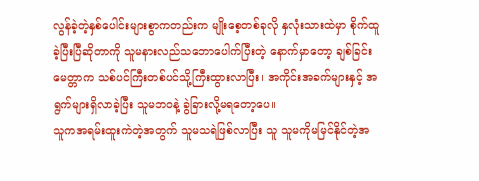လွန်ခဲ့တဲ့နှစ်ပေါင်းများစွာကတည်းက မျိုးစေ့တစ်ခုလို နှလုံးသားထဲမှာ စိုက်ထူခဲ့ပြီးပြီဆိုတာကို သူမနားလည်သဘောပေါက်ပြီးတဲ့ နောက်မှာတော့ ချစ်ခြင်းမေတ္တာက သစ်ပင်ကြီးတစ်ပင်သို့ကြီးထွားလာပြီး၊ အကိုင်းအခက်များနှင့် အရွက်များရှိလာခဲ့ပြီး သူမဘ၀နဲ့ ခွဲခြားလို့မရတော့ပေ။
သူကအရမ်းထူးကဲတဲ့အတွက် သူမသရဲဖြစ်လာပြီး သူ သူမကိုမမြင်နိုင်တဲ့အ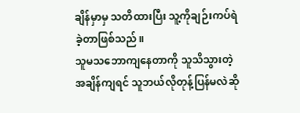ချိန်မှာမှ သတိထားပြီး သူ့ကိုချဉ်းကပ်ရဲခဲ့တာဖြစ်သည်။
သူမသဘောကျနေတာကို သူသိသွားတဲ့အချိန်ကျရင် သူဘယ်လိုတုန့်ပြန်မလဲဆို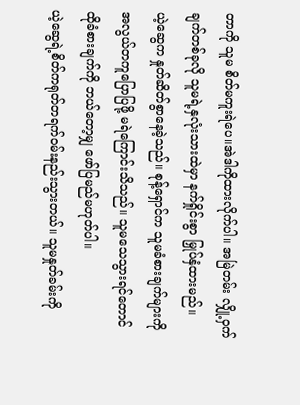တာကို သူမ စိတ်မကူးရဲပေ။အဲဒါကိုထားလိုက်ပါ။ အမြဲတမ်း လျှို့ဝှက်ချက်တစ်ခုလို သူမရဲ့နှလုံးသားထဲမှာ နက်ရှိုင်းစွာ မြှုပ်နှံထားမည်။
ယဲ့ဆွေက နှုတ်ဆိတ်စွာနေခဲ့သည်။ စုန့်ရှောင်က သူမခံစားချက်များကို အလွယ်တကူပြောပြဖို့ မရဲကြောင်းသိသည်။ သူမသေသွားရင်တောင် ထိုခံစားချက်ကို ဘယ်တော့မျှ ဖော်ပြမည်မဟုတ်ပါ။
ယဲ့ဆွေရဲ့စိတ်ကရုတ်တရက်ဝမ်းနည်းသွားတယ်။ သူမနှုတ်ခမ်းကို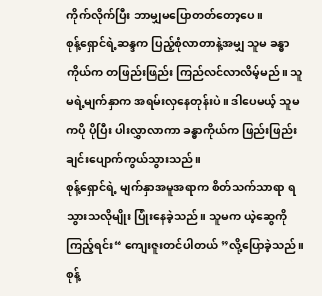ကိုက်လိုက်ပြီး ဘာမျှမပြောတတ်တော့ပေ။
စုန့်ရှောင်ရဲ့ဆန္ဒက ပြည့်စုံလာတာနဲ့အမျှ သူမ ခန္ဓာကိုယ်က တဖြည်းဖြည်း ကြည်လင်လာလိမ့်မည်။ သူမရဲ့မျက်နှာက အရမ်းလှနေတုန်းပဲ။ ဒါပေမယ့် သူမကပို ပိုပြီး ပါးလွှာလာကာ ခန္ဓာကိုယ်က ဖြည်းဖြည်းချင်းပျောက်ကွယ်သွားသည်။
စုန့်ရှောင်ရဲ့ မျက်နှာအမူအရာက စိတ်သက်သာရာ ရသွားသလိုမျိုး ပြုံးနေခဲ့သည်။ သူမက ယဲ့ဆွေကိုကြည့်ရင်း“ ကျေးဇူးတင်ပါတယ် ”လို့ပြောခဲ့သည်။
စုန့်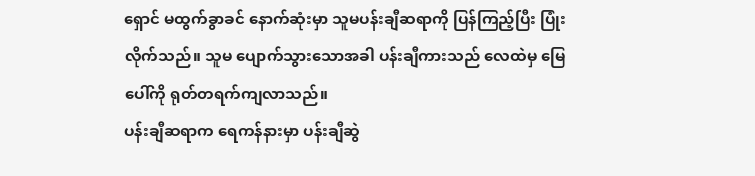ရှောင် မထွက်ခွာခင် နောက်ဆုံးမှာ သူမပန်းချီဆရာကို ပြန်ကြည့်ပြီး ပြုံးလိုက်သည်။ သူမ ပျောက်သွားသောအခါ ပန်းချီကားသည် လေထဲမှ မြေပေါ်ကို ရုတ်တရက်ကျလာသည်။
ပန်းချီဆရာက ရေကန်နားမှာ ပန်းချီဆွဲ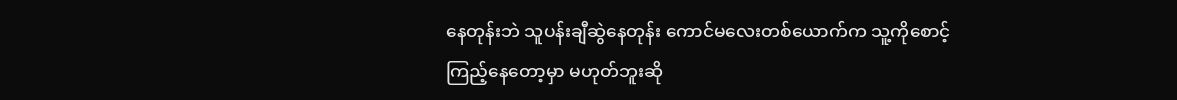နေတုန်းဘဲ သူပန်းချီဆွဲနေတုန်း ကောင်မလေးတစ်ယောက်က သူ့ကိုစောင့်ကြည့်နေတော့မှာ မဟုတ်ဘူးဆို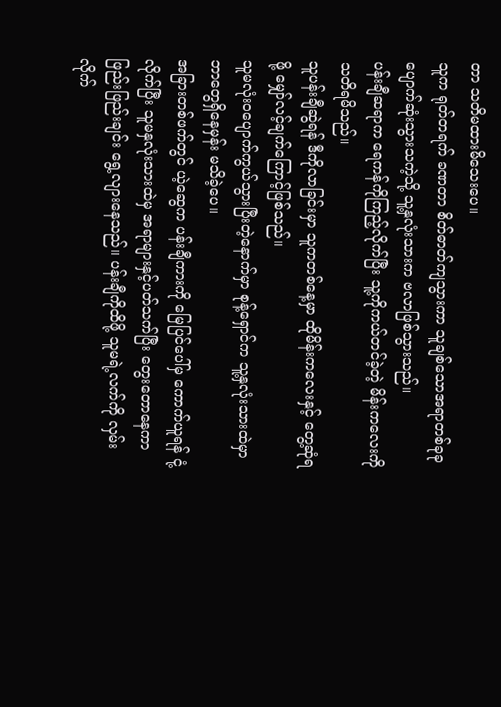တာ သတိမထားမိသေးပေ။
သူက ရုတ်တရက် ခဏတာ စိတ်ဓာတ်ကျသွားကာ သူချစ်သောအရာတစ်ခုခု ပျောက်ဆုံးသွားသကဲ့သို့ သူ့နှလုံးသားက ဗလာဖြစ်သွားသည်။
ပန်းချီဆရာက ရေကန်ကိုကြည့်လိုက်ပြီး သူ့ကိုကယ်တင်ခဲ့တဲ့ မိန်းကလေးကို သတိရမိသည်။
သူပန်းချီဆွဲရန် ဒီကိုလာခြင်းမှာ သူကတစ်နေ့မှာ ထိုမိန်းကလေးနှင့် တွေ့ဆုံရဖို့ မျှော်လင့်ချက်ကြောင့်ဖြစ်သည်။
သူမလုံးဝပျောက်ကွယ်သွားပြီးတဲ့နောက်မှာ စုန့်ရှောင်က သူ့နှလုံးသားထဲမှာ ဘာတွေရှိနေမှန်း မသိခဲ့ပေ။
အခြားတစ်ဖက်တွင် ယဲ့ဆွေက ပန်းချီကားကို မြေပြင်ပေါ်မှ ကောက်ယူရန် ငုံ့လိုက်ပြီး သူမနှလုံးသားထဲမှ အရာများနှင့်ပတ်သက်ပြီး တွေးတောနေကာ ဖြည်းဖြည်းချင်း ရွေ့လျားနေသည်။ ပန်းချီကိုထိဖို့ သူမရဲ့လက်ကို လှမ်းလိုက်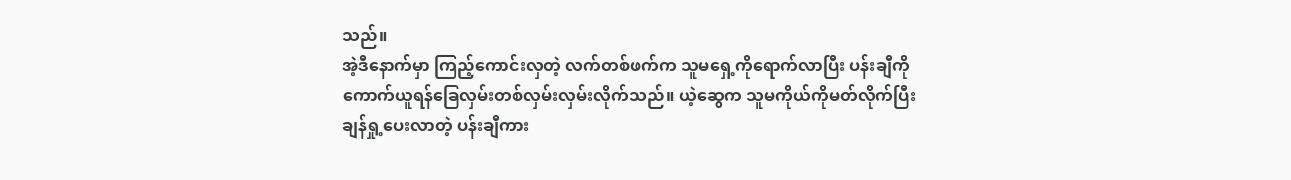သည်။
အဲ့ဒီနောက်မှာ ကြည့်ကောင်းလှတဲ့ လက်တစ်ဖက်က သူမရှေ့ကိုရောက်လာပြီး ပန်းချီကို ကောက်ယူရန်ခြေလှမ်းတစ်လှမ်းလှမ်းလိုက်သည်။ ယဲ့ဆွေက သူမကိုယ်ကိုမတ်လိုက်ပြီး ချန်ရှု့ပေးလာတဲ့ ပန်းချီကား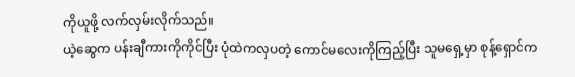ကိုယူဖို့ လက်လှမ်းလိုက်သည်။
ယဲ့ဆွေက ပန်းချီကားကိုကိုင်ပြီး ပုံထဲကလှပတဲ့ ကောင်မလေးကိုကြည့်ပြီး သူမရှေ့မှာ စုန့်ရှောင်က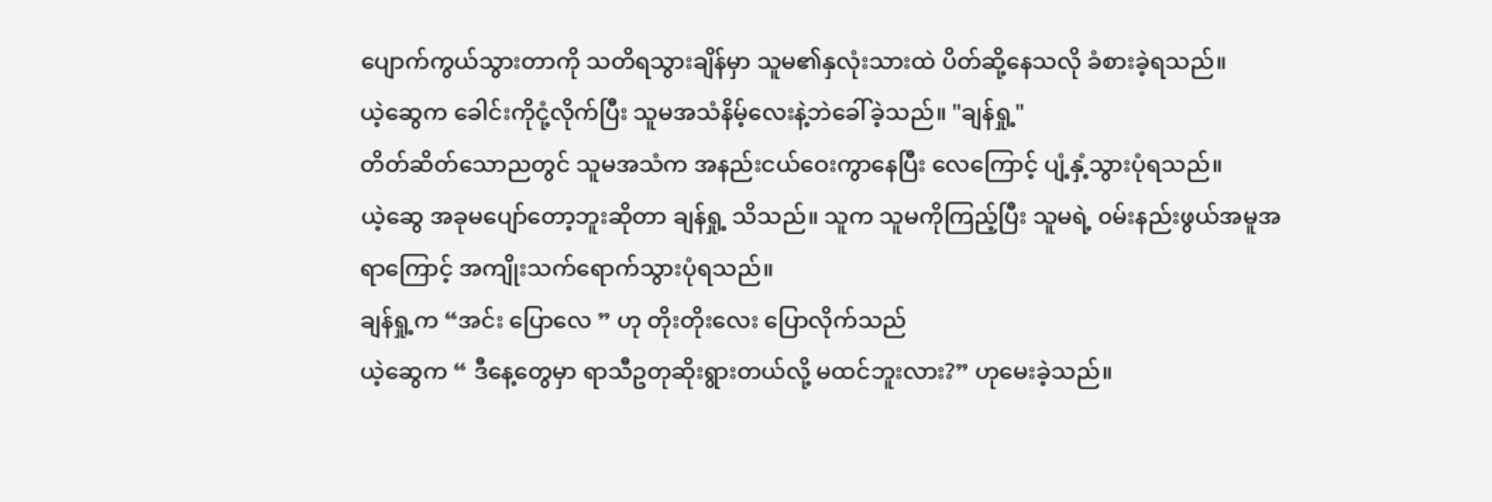ပျောက်ကွယ်သွားတာကို သတိရသွားချိန်မှာ သူမ၏နှလုံးသားထဲ ပိတ်ဆို့နေသလို ခံစားခဲ့ရသည်။
ယဲ့ဆွေက ခေါင်းကိုငုံ့လိုက်ပြီး သူမအသံနိမ့်လေးနဲ့ဘဲခေါ်ခဲ့သည်။ "ချန်ရှု့"
တိတ်ဆိတ်သောညတွင် သူမအသံက အနည်းငယ်ဝေးကွာနေပြီး လေကြောင့် ပျံ့နှံ့သွားပုံရသည်။
ယဲ့ဆွေ အခုမပျော်တော့ဘူးဆိုတာ ချန်ရှု့ သိသည်။ သူက သူမကိုကြည့်ပြီး သူမရဲ့ ၀မ်းနည်းဖွယ်အမူအရာကြောင့် အကျိုးသက်ရောက်သွားပုံရသည်။
ချန်ရှု့က “အင်း ပြောလေ ” ဟု တိုးတိုးလေး ပြောလိုက်သည်
ယဲ့ဆွေက “ ဒီနေ့တွေမှာ ရာသီဥတုဆိုးရွားတယ်လို့ မထင်ဘူးလား?” ဟုမေးခဲ့သည်။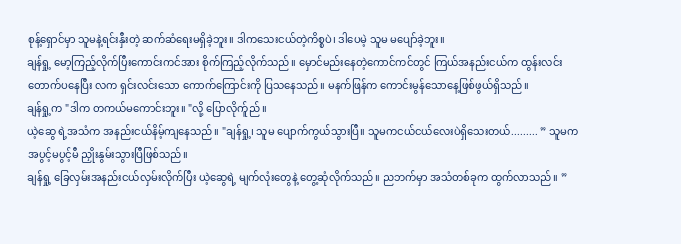စုန့်ရှောင်မှာ သူမနဲ့ရင်းနှီးတဲ့ ဆက်ဆံရေးမရှိခဲ့ဘူး။ ဒါကသေးငယ်တဲ့ကိစ္စပဲ၊ ဒါပေမဲ့ သူမ မပျော်ခဲ့ဘူး။
ချန်ရှု့ မော့ကြည့်လိုက်ပြီးကောင်းကင်အား စိုက်ကြည့်လိုက်သည်။ မှောင်မည်းနေတဲ့ကောင်ကင်တွင် ကြယ်အနည်းငယ်က ထွန်းလင်းတောက်ပနေပြီး လက ရှင်းလင်းသော ကောက်ကြောင်းကို ပြသနေသည်။ မနက်ဖြန်က ကောင်းမွန်သောနေ့ဖြစ်ဖွယ်ရှိသည်။
ချန်ရှု့က "ဒါက တကယ်မကောင်းဘူး။ "လို့ ပြောလိုက်ူည်။
ယဲ့ဆွေ ရဲ့အသံက အနည်းငယ်နိမ့်ကျနေသည်။ "ချန်ရှု့၊ သူမ ပျောက်ကွယ်သွားပြီ။ သူမကငယ်ငယ်လေးပဲရှိသေးတယ်......... ” သူမက အပွင့်မပွင့်မီ ညှိုးနွမ်းသွားပြီဖြစ်သည်။
ချန်ရှု့ ခြေလှမ်းအနည်းငယ်လှမ်းလိုက်ပြီး ယဲ့ဆွေရဲ့ မျက်လုံးတွေနဲ့ တွေ့ဆုံလိုက်သည်။ ညဘက်မှာ အသံတစ်ခုက ထွက်လာသည်။ ”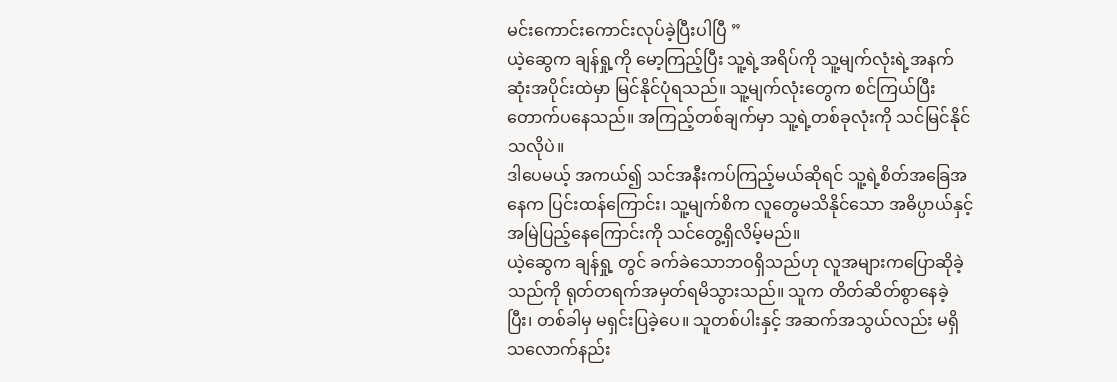မင်းကောင်းကောင်းလုပ်ခဲ့ပြီးပါပြီ ”
ယဲ့ဆွေက ချန်ရှု့ကို မော့ကြည့်ပြီး သူ့ရဲ့အရိပ်ကို သူ့မျက်လုံးရဲ့အနက်ဆုံးအပိုင်းထဲမှာ မြင်နိုင်ပုံရသည်။ သူ့မျက်လုံးတွေက စင်ကြယ်ပြီး တောက်ပနေသည်။ အကြည့်တစ်ချက်မှာ သူ့ရဲ့တစ်ခုလုံးကို သင်မြင်နိုင်သလိုပဲ။
ဒါပေမယ့် အကယ်၍ သင်အနီးကပ်ကြည့်မယ်ဆိုရင် သူ့ရဲ့စိတ်အခြေအနေက ပြင်းထန်ကြောင်း၊ သူ့မျက်စိက လူတွေမသိနိုင်သော အဓိပ္ပာယ်နှင့် အမြဲပြည့်နေကြောင်းကို သင်တွေ့ရှိလိမ့်မည်။
ယဲ့ဆွေက ချန်ရှု့ တွင် ခက်ခဲသောဘဝရှိသည်ဟု လူအများကပြောဆိုခဲ့သည်ကို ရုတ်တရက်အမှတ်ရမိသွားသည်။ သူက တိတ်ဆိတ်စွာနေခဲ့ပြီး၊ တစ်ခါမှ မရှင်းပြခဲ့ပေ။ သူတစ်ပါးနှင့် အဆက်အသွယ်လည်း မရှိသလောက်နည်း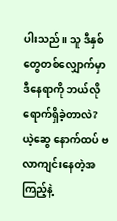ပါးသည်။ သူ ဒီနှစ်တွေတစ်လျှောက်မှာ ဒီနေရာကို ဘယ်လိုရောက်ရှိခဲ့တာလဲ?
ယဲ့ဆွေ နောက်ထပ် ဗလာကျင်းနေတဲ့အကြည့်နဲ့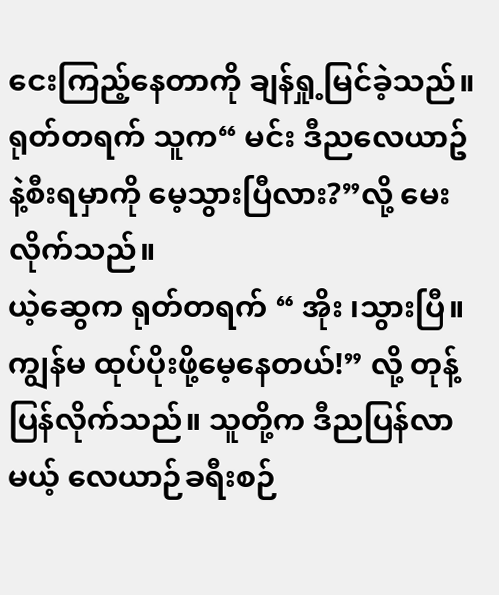ငေးကြည့်နေတာကို ချန်ရှု့မြင်ခဲ့သည်။ ရုတ်တရက် သူက“ မင်း ဒီညလေယာဥ်နဲ့စီးရမှာကို မေ့သွားပြီလား?”လို့ မေးလိုက်သည်။
ယဲ့ဆွေက ရုတ်တရက် “ အိုး ၊သွားပြီ။ ကျွန်မ ထုပ်ပိုးဖို့မေ့နေတယ်!” လို့ တုန့်ပြန်လိုက်သည်။ သူတို့က ဒီညပြန်လာမယ့် လေယာဉ်ခရီးစဉ်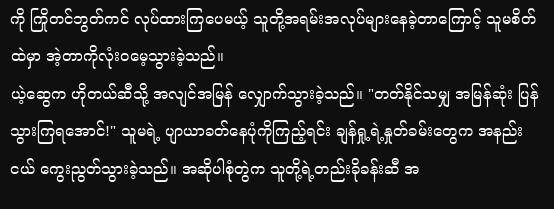ကို ကြိုတင်ဘွတ်ကင် လုပ်ထားကြပေမယ့် သူတို့အရမ်းအလုပ်များနေခဲ့တာကြောင့် သူမစိတ်ထဲမှာ အဲ့တာကိုလုံးဝမေ့သွားခဲ့သည်။
ယဲ့ဆွေက ဟိုတယ်ဆီသို့ အလျင်အမြန် လျှောက်သွားခဲ့သည်။ "တတ်နိုင်သမျှ အမြန်ဆုံး ပြန်သွားကြရအောင်!" သူမရဲ့ ပျာယာခတ်နေပုံကိုကြည့်ရင်း ချန်ရှု့ရဲ့နှုတ်ခမ်းတွေက အနည်းငယ် ကွေးညွတ်သွားခဲ့သည်။ အဆိုပါစုံတွဲက သူတို့ရဲ့တည်းခိုခန်းဆီ အ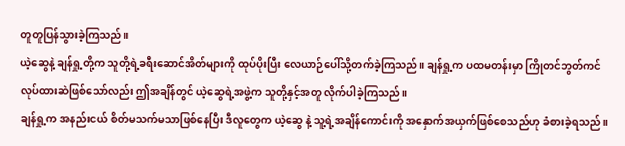တူတူပြန်သွားခဲ့ကြသည်။
ယဲ့ဆွေနဲ့ ချန်ရှု့တို့က သူတို့ရဲ့ခရီးဆောင်အိတ်များကို ထုပ်ပိုးပြီး လေယာဉ်ပေါ်သို့တက်ခဲ့ကြသည်။ ချန်ရှု့က ပထမတန်းမှာ ကြိုတင်ဘွတ်ကင်လုပ်ထားဆဲဖြစ်သော်လည်း ဤအချိန်တွင် ယဲ့ဆွေရဲ့အဖွဲ့က သူတို့နှင့်အတူ လိုက်ပါခဲ့ကြသည်။
ချန်ရှု့က အနည်းငယ် စိတ်မသက်မသာဖြစ်နေပြီး ဒီလူတွေက ယဲ့ဆွေ နဲ့ သူ့ရဲ့အချိန်ကောင်းကို အနှောက်အယှက်ဖြစ်စေသည်ဟု ခံစားခဲ့ရသည်။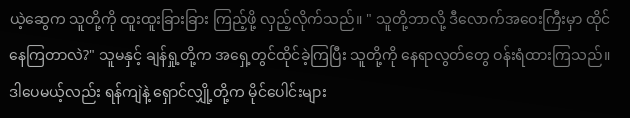ယဲ့ဆွေက သူတို့ကို ထူးထူးခြားခြား ကြည့်ဖို့ လှည့်လိုက်သည်။ " သူတို့ဘာလို့ ဒီလောက်အဝေးကြီးမှာ ထိုင်နေကြတာလဲ?" သူမနှင့် ချန်ရှု့တို့က အရှေ့တွင်ထိုင်ခဲ့ကြပြီး သူတို့ကို နေရာလွတ်တွေ ဝန်းရံထားကြသည်။ ဒါပေမယ့်လည်း ရန်ကျဲနဲ့ ရှောင်လျှို့တို့က မိုင်ပေါင်းများ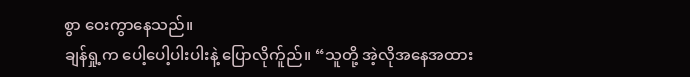စွာ ဝေးကွာနေသည်။
ချန်ရှု့က ပေါ့ပေါ့ပါးပါးနဲ့ ပြောလိုက်ူည်။ “သူတို့ အဲ့လိုအနေအထား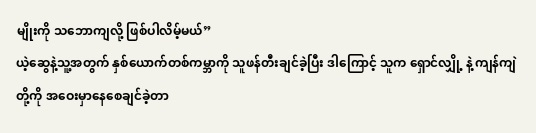မျိုးကို သဘောကျလို့ ဖြစ်ပါလိမ့်မယ်”
ယဲ့ဆွေနဲ့သူ့အတွက် နှစ်ယောက်တစ်ကမ္ဘာကို သူဖန်တီးချင်ခဲ့ပြီး ဒါကြောင့် သူက ရှောင်လျှို့ နဲ့ ကျန်ကျဲ တို့ကို အဝေးမှာနေစေချင်ခဲ့တာ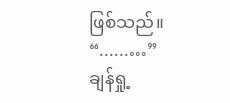ဖြစ်သည်။
“......…”
ချန်ရှု့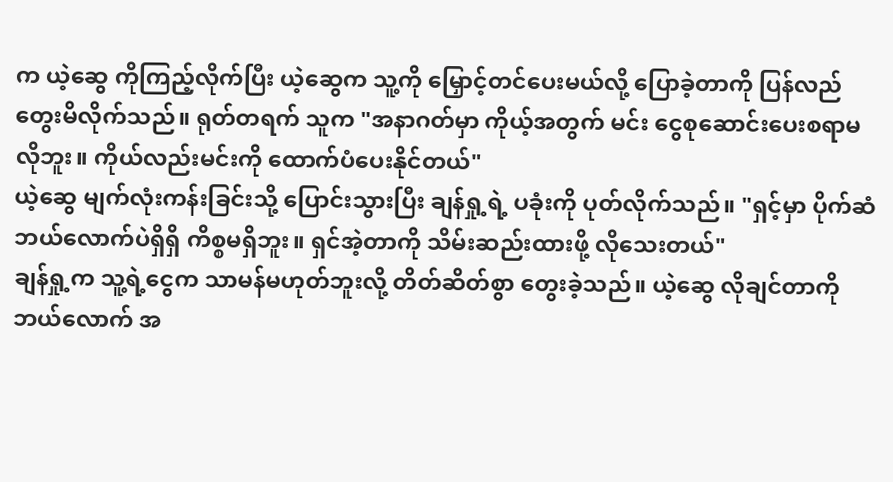က ယဲ့ဆွေ ကိုကြည့်လိုက်ပြီး ယဲ့ဆွေက သူ့ကို မြှောင့်တင်ပေးမယ်လို့ ပြောခဲ့တာကို ပြန်လည်တွေးမိလိုက်သည်။ ရုတ်တရက် သူက "အနာဂတ်မှာ ကိုယ့်အတွက် မင်း ငွေစုဆောင်းပေးစရာမလိုဘူး။ ကိုယ်လည်းမင်းကို ထောက်ပံပေးနိုင်တယ်"
ယဲ့ဆွေ မျက်လုံးကန်းခြင်းသို့ ပြောင်းသွားပြီး ချန်ရှု့ရဲ့ ပခုံးကို ပုတ်လိုက်သည်။ "ရှင့်မှာ ပိုက်ဆံဘယ်လောက်ပဲရှိရှိ ကိစ္စမရှိဘူး။ ရှင်အဲ့တာကို သိမ်းဆည်းထားဖို့ လိုသေးတယ်"
ချန်ရှု့က သူ့ရဲ့ငွေက သာမန်မဟုတ်ဘူးလို့ တိတ်ဆိတ်စွာ တွေးခဲ့သည်။ ယဲ့ဆွေ လိုချင်တာကို ဘယ်လောက် အ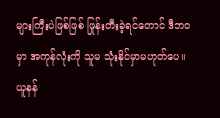များကြီးပဲဖြစ်ဖြစ် ဖြုန်းတီးခဲ့ရင်တောင် ဒီဘ၀မှာ အကုန်လုံးကို သူမ သုံးနိုင်မှာမဟုတ်ပေ။
ယူနန်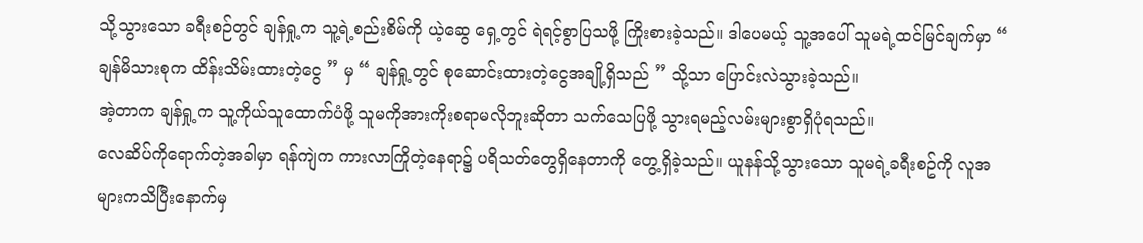သို့သွားသော ခရီးစဉ်တွင် ချန်ရှု့က သူ့ရဲ့စည်းစိမ်ကို ယဲ့ဆွေ ရှေ့တွင် ရဲရင့်စွာပြသဖို့ ကြိုးစားခဲ့သည်။ ဒါပေမယ့် သူ့အပေါ် သူမရဲ့ထင်မြင်ချက်မှာ “ ချန်မိသားစုက ထိန်းသိမ်းထားတဲ့ငွေ ” မှ “ ချန်ရှု့တွင် စုဆောင်းထားတဲ့ငွေအချို့ရှိသည် ” သို့သာ ပြောင်းလဲသွားခဲ့သည်။
အဲ့တာက ချန်ရှု့က သူ့ကိုယ်သူထောက်ပံဖို့ သူမကိုအားကိုးစရာမလိုဘူးဆိုတာ သက်သေပြဖို့ သွားရမည့်လမ်းများစွာရှိပုံရသည်။
လေဆိပ်ကိုရောက်တဲ့အခါမှာ ရန်ကျဲက ကားလာကြိုတဲ့နေရာ၌ ပရိသတ်တွေရှိနေတာကို တွေ့ရှိခဲ့သည်။ ယူနန်သို့သွားသော သူမရဲ့ခရီးစဥ်ကို လူအများကသိပြီးနောက်မှ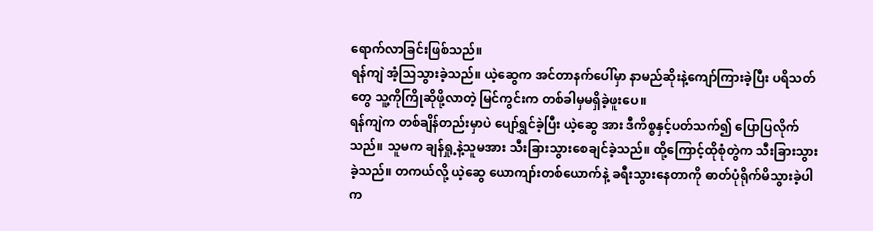ရောက်လာခြင်းဖြစ်သည်။
ရန်ကျဲ အံ့သြသွားခဲ့သည်။ ယဲ့ဆွေက အင်တာနက်ပေါ်မှာ နာမည်ဆိုးနဲ့ကျော်ကြားခဲ့ပြီး ပရိသတ်တွေ သူ့ကိုကြိုဆိုဖို့လာတဲ့ မြင်ကွင်းက တစ်ခါမှမရှိခဲ့ဖူးပေ။
ရန်ကျဲက တစ်ချိန်တည်းမှာပဲ ပျော်ရွှင်ခဲ့ပြီး ယဲ့ဆွေ အား ဒီကိစ္စနှင့်ပတ်သက်၍ ပြောပြလိုက်သည်။ သူမက ချန်ရှု့နဲ့သူမအား သီးခြားသွားစေချင်ခဲ့သည်။ ထို့ကြောင့်ထိုစုံတွဲက သီးခြားသွားခဲ့သည်။ တကယ်လို့ ယဲ့ဆွေ ယောကျာ်းတစ်ယောက်နဲ့ ခရီးသွားနေတာကို ဓာတ်ပုံရိုက်မိသွားခဲ့ပါက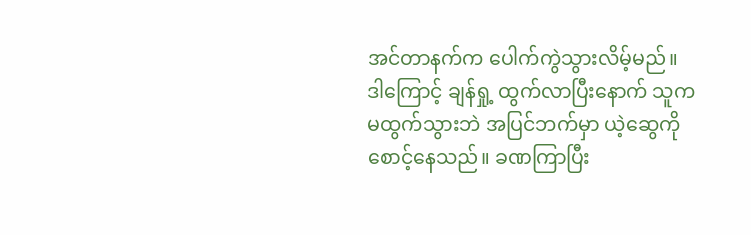အင်တာနက်က ပေါက်ကွဲသွားလိမ့်မည်။
ဒါကြောင့် ချန်ရှု့ ထွက်လာပြီးနောက် သူက မထွက်သွားဘဲ အပြင်ဘက်မှာ ယဲ့ဆွေကို စောင့်နေသည်။ ခဏကြာပြီး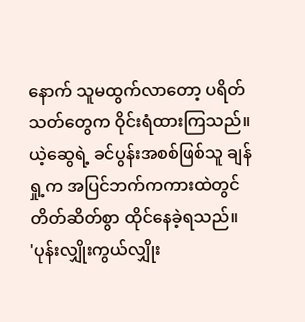နောက် သူမထွက်လာတော့ ပရိတ်သတ်တွေက ဝိုင်းရံထားကြသည်။
ယဲ့ဆွေရဲ့ ခင်ပွန်းအစစ်ဖြစ်သူ ချန်ရှု့က အပြင်ဘက်ကကားထဲတွင် တိတ်ဆိတ်စွာ ထိုင်နေခဲ့ရသည်။
'ပုန်းလျှိုးကွယ်လျှိုး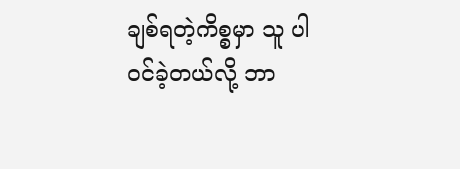ချစ်ရတဲ့ကိစ္စမှာ သူ ပါဝင်ခဲ့တယ်လို့ ဘာ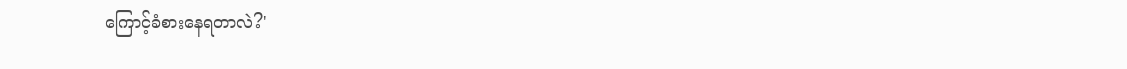ကြောင့်ခံစားနေရတာလဲ?'